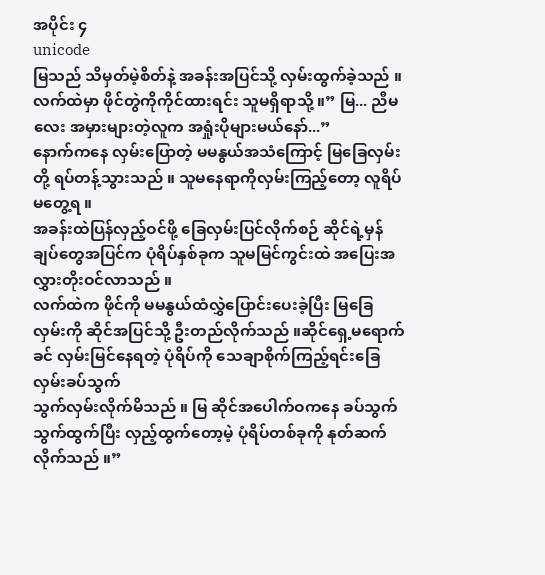အပိုင်း ၄
unicode
မြသည် သိမှတ်မဲ့စိတ်နဲ့ အခန်းအပြင်သို့ လှမ်းထွက်ခဲ့သည် ။ လက်ထဲမှာ ဖိုင်တွဲကိုကိုင်ထားရင်း သူမရှိရာသို့ ။” မြ... ညီမလေး အမှားများတဲ့လူက အရှုံးပိုများမယ်နော်...”
နောက်ကနေ လှမ်းပြောတဲ့ မမနွယ်အသံကြောင့် မြခြေလှမ်းတို့ ရပ်တန့်သွားသည် ။ သူမနေရာကိုလှမ်းကြည့်တော့ လူရိပ်မတွေ့ရ ။
အခန်းထဲပြန်လှည့်ဝင်ဖို့ ခြေလှမ်းပြင်လိုက်စဉ် ဆိုင်ရဲ့မှန်ချပ်တွေအပြင်က ပုံရိပ်နှစ်ခုက သူမမြင်ကွင်းထဲ အပြေးအလွှားတိုးဝင်လာသည် ။
လက်ထဲက ဖိုင်ကို မမနွယ်ထံလွှဲပြောင်းပေးခဲ့ပြီး မြခြေလှမ်းကို ဆိုင်အပြင်သို့ ဦးတည်လိုက်သည် ။ဆိုင်ရှေ့မရောက်ခင် လှမ်းမြင်နေရတဲ့ ပုံရိပ်ကို သေချာစိုက်ကြည့်ရင်းခြေလှမ်းခပ်သွက်
သွက်လှမ်းလိုက်မိသည် ။ မြ ဆိုင်အပေါက်ဝကနေ ခပ်သွက်သွက်ထွက်ပြီး လှည့်ထွက်တော့မဲ့ ပုံရိပ်တစ်ခုကို နုတ်ဆက်လိုက်သည် ။”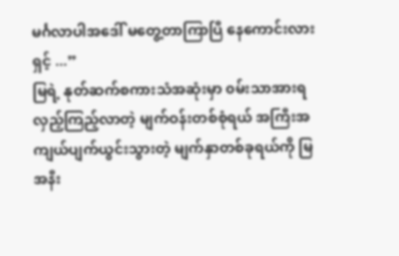မင်္ဂလာပါအဒေါ် မတွေ့တာကြာပြီ နေကောင်းလားရှင့် ...”
မြရဲ့ နုတ်ဆက်စကားသံအဆုံးမှာ ၀မ်းသာအားရ လှည့်ကြည့်လာတဲ့ မျက်ဝန်းတစ်စုံရယ် အကြီးအကျယ်ပျက်ယွင်းသွားတဲ့ မျက်နှာတစ်ခုရယ်ကို မြ အနီး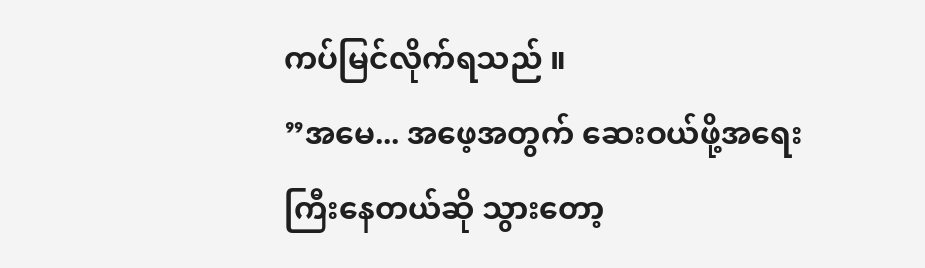ကပ်မြင်လိုက်ရသည် ။
”အမေ... အဖေ့အတွက် ဆေးဝယ်ဖို့အရေးကြီးနေတယ်ဆို သွားတော့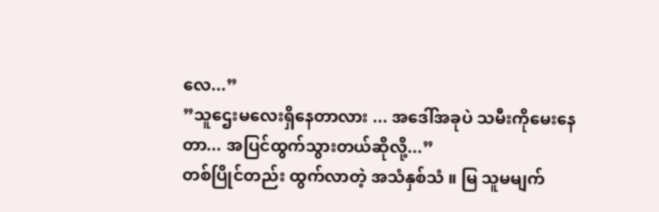လေ...”
”သူဌေးမလေးရှိနေတာလား ... အဒေါ်အခုပဲ သမီးကိုမေးနေတာ... အပြင်ထွက်သွားတယ်ဆိုလို့...”
တစ်ပြိုင်တည်း ထွက်လာတဲ့ အသံနှစ်သံ ။ မြ သူမမျက်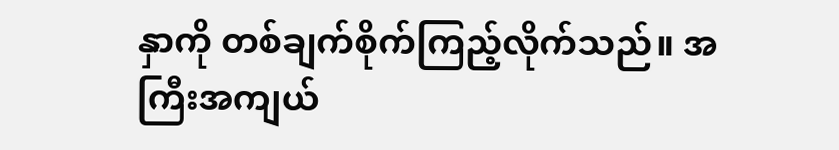နှာကို တစ်ချက်စိုက်ကြည့်လိုက်သည်။ အကြီးအကျယ်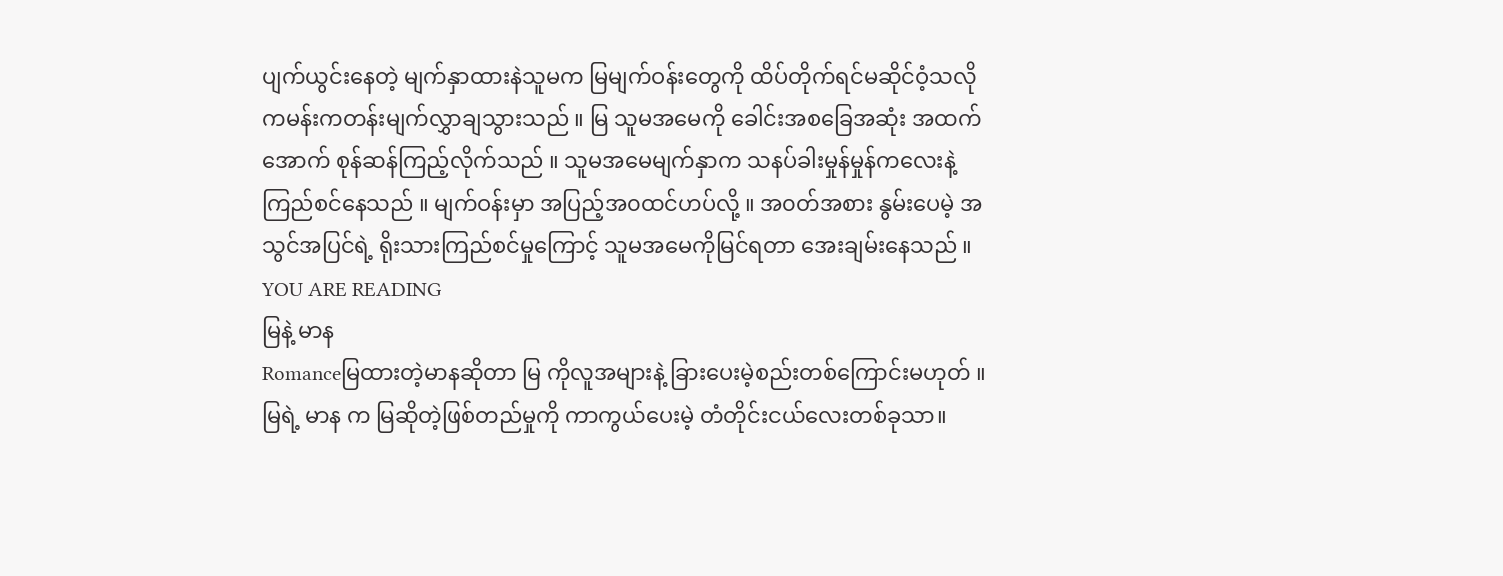ပျက်ယွင်းနေတဲ့ မျက်နှာထားနဲသူမက မြမျက်ဝန်းတွေကို ထိပ်တိုက်ရင်မဆိုင်ဝံ့သလို ကမန်းကတန်းမျက်လွှာချသွားသည် ။ မြ သူမအမေကို ခေါင်းအစခြေအဆုံး အထက်အောက် စုန်ဆန်ကြည့်လိုက်သည် ။ သူမအမေမျက်နှာက သနပ်ခါးမှုန်မှုန်ကလေးနဲ့ ကြည်စင်နေသည် ။ မျက်ဝန်းမှာ အပြည့်အ၀ထင်ဟပ်လို့ ။ အ၀တ်အစား နွမ်းပေမဲ့ အသွင်အပြင်ရဲ့ ရိုးသားကြည်စင်မှုကြောင့် သူမအမေကိုမြင်ရတာ အေးချမ်းနေသည် ။
YOU ARE READING
မြနဲ့ မာန
Romanceမြထားတဲ့မာနဆိုတာ မြ ကိုလူအများနဲ့ ခြားပေးမဲ့စည်းတစ်ကြောင်းမဟုတ် ။ မြရဲ့ မာန က မြဆိုတဲ့ဖြစ်တည်မှုကို ကာကွယ်ပေးမဲ့ တံတိုင်းငယ်လေးတစ်ခုသာ။